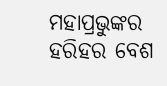ମହାପ୍ରଭୁଙ୍କର ହରିହର ବେଶ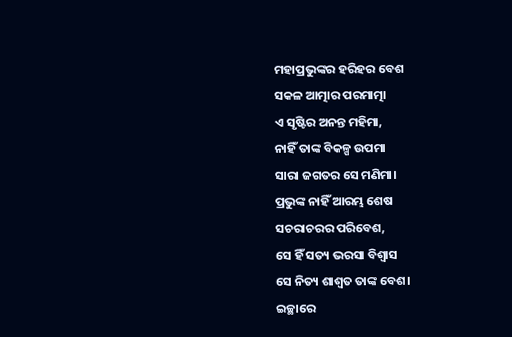ମହାପ୍ରଭୁଙ୍କର ହରିହର ବେଶ
ସକଳ ଆତ୍ମାର ପରମାତ୍ମା
ଏ ସୃଷ୍ଟିର ଅନନ୍ତ ମହିମା,
ନାହିଁ ତାଙ୍କ ବିକଳ୍ପ ଉପମା
ସାରା ଜଗତର ସେ ମଣିମା।
ପ୍ରଭୁଙ୍କ ନାହିଁ ଆରମ୍ଭ ଶେଷ
ସଚରାଚରର ପରିବେଶ,
ସେ ହିଁ ସତ୍ୟ ଭରସା ବିଶ୍ଵାସ
ସେ ନିତ୍ୟ ଶାଶ୍ଵତ ତାଙ୍କ ବେଶ।
ଇଚ୍ଛାରେ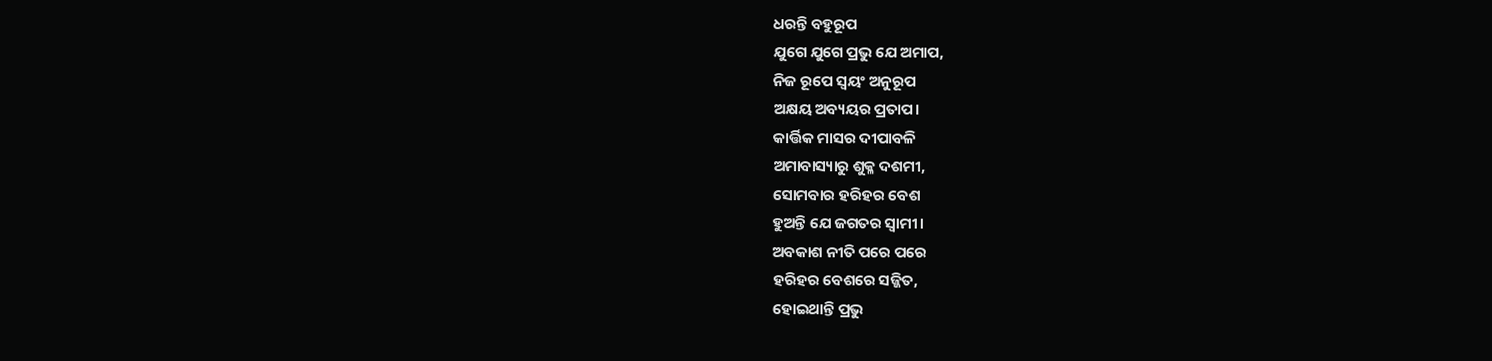ଧରନ୍ତି ବହୁରୂପ
ଯୁଗେ ଯୁଗେ ପ୍ରଭୁ ଯେ ଅମାପ,
ନିଜ ରୂପେ ସ୍ଵୟଂ ଅନୁରୂପ
ଅକ୍ଷୟ ଅବ୍ୟୟର ପ୍ରତାପ।
କାର୍ତ୍ତିକ ମାସର ଦୀପାବଳି
ଅମାବାସ୍ୟାରୁ ଶୁକ୍ଳ ଦଶମୀ,
ସୋମବାର ହରିହର ବେଶ
ହୁଅନ୍ତି ଯେ ଜଗତର ସ୍ଵାମୀ।
ଅବକାଶ ନୀତି ପରେ ପରେ
ହରିହର ବେଶରେ ସଜ୍ଜିତ,
ହୋଇଥାନ୍ତି ପ୍ରଭୁ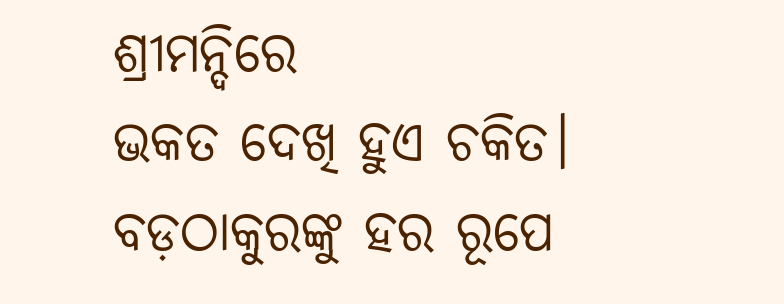ଶ୍ରୀମନ୍ଦିରେ
ଭକତ ଦେଖି ହୁଏ ଚକିତ।
ବଡ଼ଠାକୁରଙ୍କୁ ହର ରୂପେ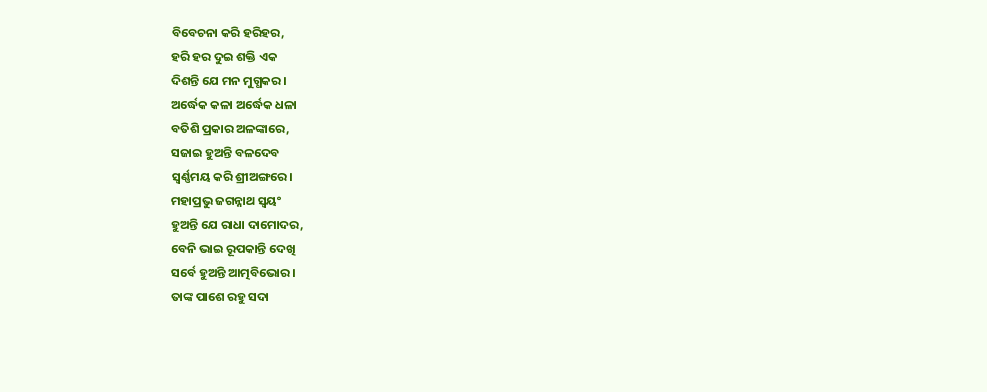ବିବେଚନା କରି ହରିହର,
ହରି ହର ଦୁଇ ଶକ୍ତି ଏକ
ଦିଶନ୍ତି ଯେ ମନ ମୁଗ୍ଧକର।
ଅର୍ଦ୍ଧେକ କଳା ଅର୍ଦ୍ଧେକ ଧଳା
ବତିଶି ପ୍ରକାର ଅଳଙ୍କାରେ,
ସଜାଇ ହୁଅନ୍ତି ବଳଦେବ
ସ୍ଵର୍ଣ୍ଣମୟ କରି ଶ୍ରୀଅଙ୍ଗରେ।
ମହାପ୍ରଭୁ ଜଗନ୍ନାଥ ସ୍ଵୟଂ
ହୁଅନ୍ତି ଯେ ରାଧା ଦାମୋଦର,
ବେନି ଭାଇ ରୂପକାନ୍ତି ଦେଖି
ସର୍ବେ ହୁଅନ୍ତି ଆତ୍ମବିଭୋର।
ତାଙ୍କ ପାଶେ ରହୁ ସଦା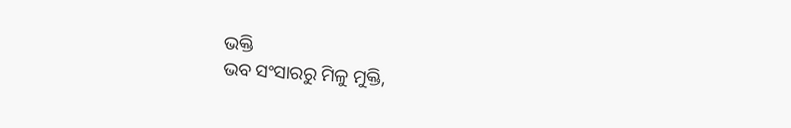ଭକ୍ତି
ଭବ ସଂସାରରୁ ମିଳୁ ମୁକ୍ତି,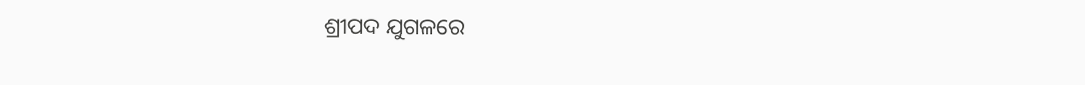ଶ୍ରୀପଦ ଯୁଗଳରେ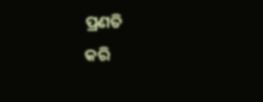ପ୍ରଣତି
କରି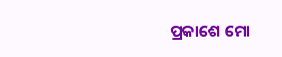ପ୍ରକାଶେ ମୋ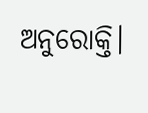ଅନୁରୋକ୍ତି।